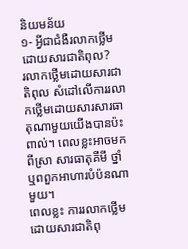និយមន័យ
១‑ អ្វីជាជំងឺរលាកថ្លើមដោយសារជាតិពុល?
រលាកថ្លើមដោយសារជាតិពុល សំដៅលើការរលាកថ្លើមដោយសារសារធាតុណាមួយយើងបានប៉ះពាល់។ ពេលខ្លះអាចមកពីស្រា សារធាតុគីមី ថ្នាំ ឬពពួកអាហារបំប៉នណាមួយ។
ពេលខ្លះ ការរលាកថ្លើមដោយសារជាតិពុ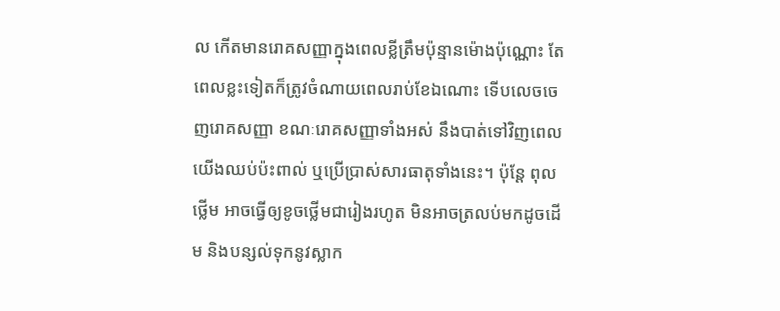ល កើតមានរោគសញ្ញាក្នុងពេលខ្លីត្រឹមប៉ុន្មានម៉ោងប៉ុណ្ណោះ តែពេលខ្លះទៀតក៏ត្រូវចំណាយពេលរាប់ខែឯណោះ ទើបលេចចេញរោគសញ្ញា ខណៈរោគសញ្ញាទាំងអស់ នឹងបាត់ទៅវិញពេលយើងឈប់ប៉ះពាល់ ឬប្រើប្រាស់សារធាតុទាំងនេះ។ ប៉ុន្តែ ពុលថ្លើម អាចធ្វើឲ្យខូចថ្លើមជារៀងរហូត មិនអាចត្រលប់មកដូចដើម និងបន្សល់ទុកនូវស្លាក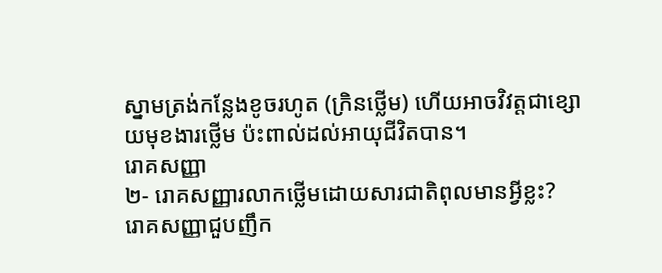ស្នាមត្រង់កន្លែងខូចរហូត (ក្រិនថ្លើម) ហើយអាចវិវត្តជាខ្សោយមុខងារថ្លើម ប៉ះពាល់ដល់អាយុជីវិតបាន។
រោគសញ្ញា
២‑ រោគសញ្ញារលាកថ្លើមដោយសារជាតិពុលមានអ្វីខ្លះ?
រោគសញ្ញាជួបញឹក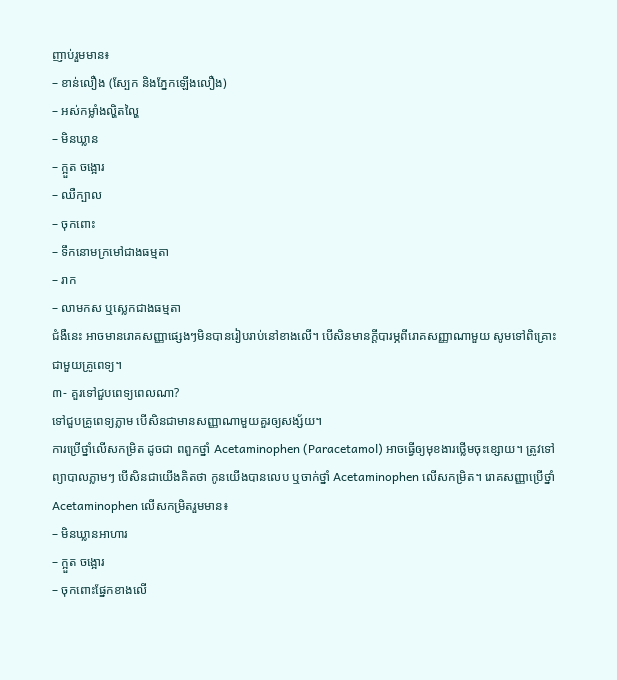ញាប់រួមមាន៖
– ខាន់លឿង (ស្បែក និងភ្នែកឡើងលឿង)
– អស់កម្លាំងល្ហិតល្ហៃ
– មិនឃ្លាន
– ក្អួត ចង្អោរ
– ឈឺក្បាល
– ចុកពោះ
– ទឹកនោមក្រមៅជាងធម្មតា
– រាក
– លាមកស ឬស្លេកជាងធម្មតា
ជំងឺនេះ អាចមានរោគសញ្ញាផ្សេងៗមិនបានរៀបរាប់នៅខាងលើ។ បើសិនមានក្តីបារម្ភពីរោគសញ្ញាណាមួយ សូមទៅពិគ្រោះជាមួយគ្រូពេទ្យ។
៣‑ គួរទៅជួបពេទ្យពេលណា?
ទៅជួបគ្រូពេទ្យភ្លាម បើសិនជាមានសញ្ញាណាមួយគួរឲ្យសង្ស័យ។
ការប្រើថ្នាំលើសកម្រិត ដូចជា ពពួកថ្នាំ Acetaminophen (Paracetamol) អាចធ្វើឲ្យមុខងារថ្លើមចុះខ្សោយ។ ត្រូវទៅព្យាបាលភ្លាមៗ បើសិនជាយើងគិតថា កូនយើងបានលេប ឬចាក់ថ្នាំ Acetaminophen លើសកម្រិត។ រោគសញ្ញាប្រើថ្នាំ Acetaminophen លើសកម្រិតរួមមាន៖
– មិនឃ្លានអាហារ
– ក្អួត ចង្អោរ
– ចុកពោះផ្នែកខាងលើ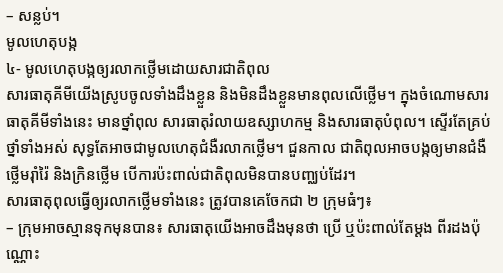– សន្លប់។
មូលហេតុបង្ក
៤‑ មូលហេតុបង្កឲ្យរលាកថ្លើមដោយសារជាតិពុល
សារធាតុគីមីយើងស្រូបចូលទាំងដឹងខ្លួន និងមិនដឹងខ្លួនមានពុលលើថ្លើម។ ក្នុងចំណោមសារធាតុគីមីទាំងនេះ មានថ្នាំពុល សារធាតុរំលាយឧស្សាហកម្ម និងសារធាតុបំពុល។ ស្ទើរតែគ្រប់ថ្នាំទាំងអស់ សុទ្ធតែអាចជាមូលហេតុជំងឺរលាកថ្លើម។ ជួនកាល ជាតិពុលអាចបង្កឲ្យមានជំងឺថ្លើមរ៉ាំរ៉ៃ និងក្រិនថ្លើម បើការប៉ះពាល់ជាតិពុលមិនបានបញ្ឈប់ដែរ។
សារធាតុពុលធ្វើឲ្យរលាកថ្លើមទាំងនេះ ត្រូវបានគេចែកជា ២ ក្រុមធំៗ៖
– ក្រុមអាចស្មានទុកមុនបាន៖ សារធាតុយើងអាចដឹងមុនថា ប្រើ ឬប៉ះពាល់តែម្តង ពីរដងប៉ុណ្ណោះ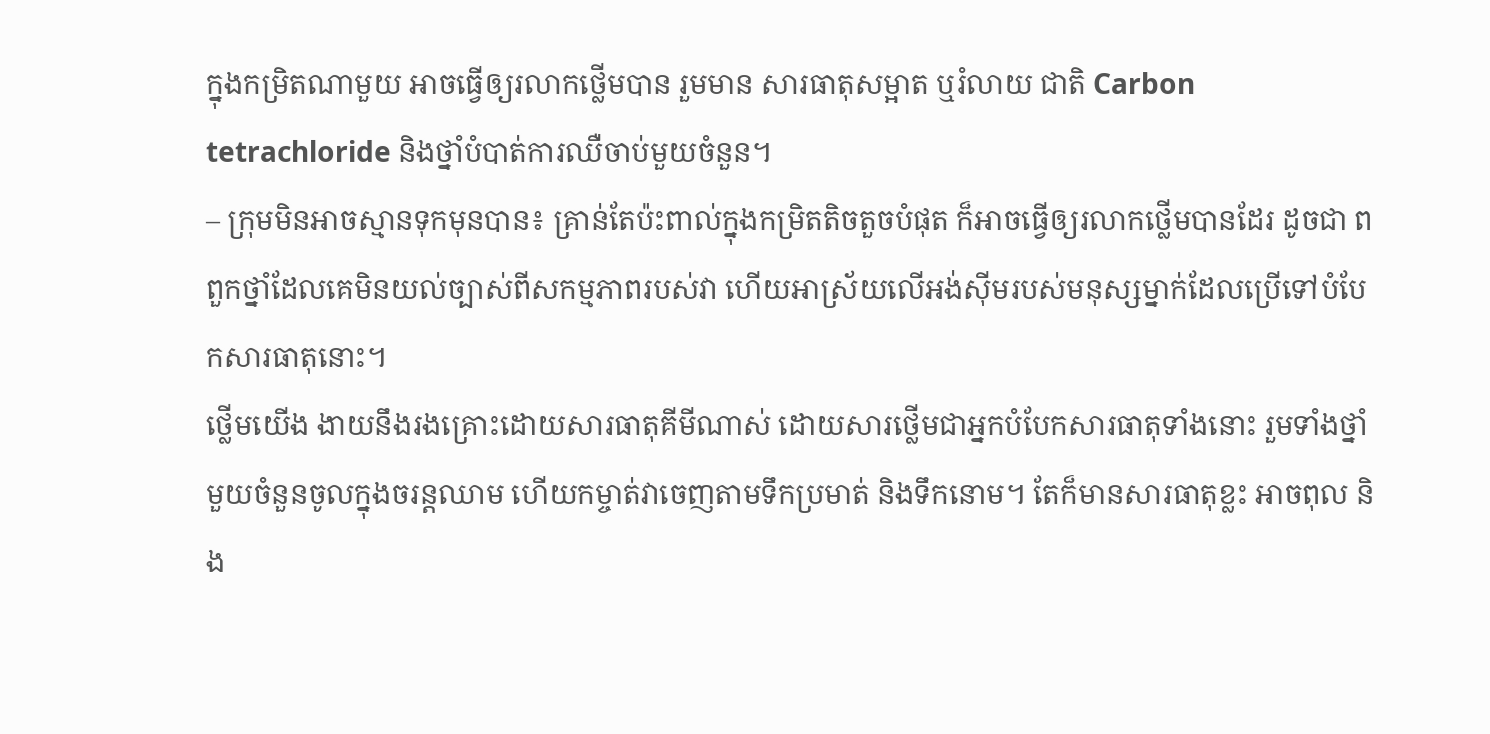ក្នុងកម្រិតណាមួយ អាចធ្វើឲ្យរលាកថ្លើមបាន រួមមាន សារធាតុសម្អាត ឬរំលាយ ជាតិ Carbon tetrachloride និងថ្នាំបំបាត់ការឈឺចាប់មួយចំនួន។
– ក្រុមមិនអាចស្មានទុកមុនបាន៖ គ្រាន់តែប៉ះពាល់ក្នុងកម្រិតតិចតួចបំផុត ក៏អាចធ្វើឲ្យរលាកថ្លើមបានដែរ ដូចជា ពពួកថ្នាំដែលគេមិនយល់ច្បាស់ពីសកម្មភាពរបស់វា ហើយអាស្រ័យលើអង់ស៊ីមរបស់មនុស្សម្នាក់ដែលប្រើទៅបំបែកសារធាតុនោះ។
ថ្លើមយើង ងាយនឹងរងគ្រោះដោយសារធាតុគីមីណាស់ ដោយសារថ្លើមជាអ្នកបំបែកសារធាតុទាំងនោះ រួមទាំងថ្នាំមួយចំនួនចូលក្នុងចរន្តឈាម ហើយកម្ចាត់វាចេញតាមទឹកប្រមាត់ និងទឹកនោម។ តែក៏មានសារធាតុខ្លះ អាចពុល និង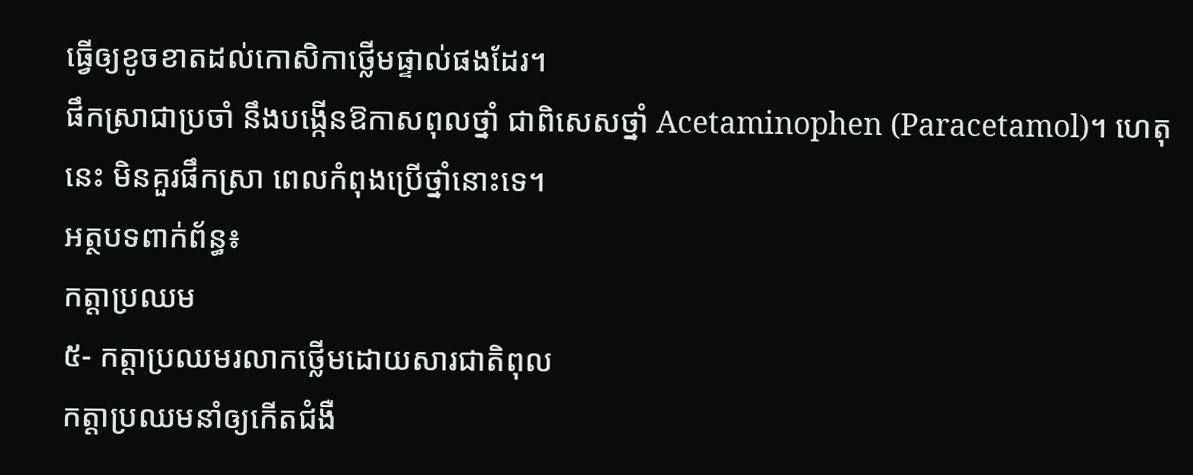ធ្វើឲ្យខូចខាតដល់កោសិកាថ្លើមផ្ទាល់ផងដែរ។
ផឹកស្រាជាប្រចាំ នឹងបង្កើនឱកាសពុលថ្នាំ ជាពិសេសថ្នាំ Acetaminophen (Paracetamol)។ ហេតុនេះ មិនគួរផឹកស្រា ពេលកំពុងប្រើថ្នាំនោះទេ។
អត្ថបទពាក់ព័ន្ធ៖
កត្តាប្រឈម
៥- កត្តាប្រឈមរលាកថ្លើមដោយសារជាតិពុល
កត្តាប្រឈមនាំឲ្យកើតជំងឺ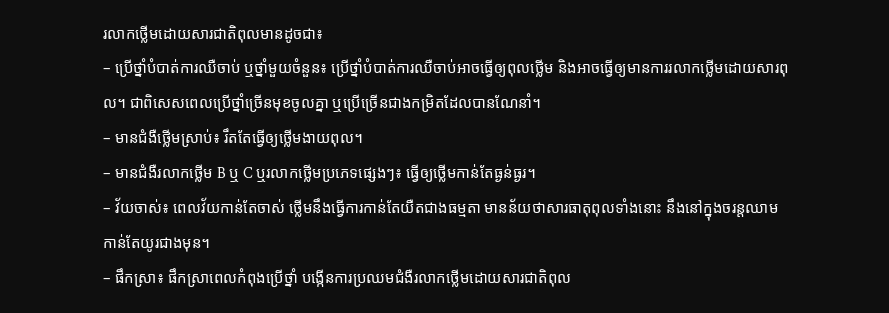រលាកថ្លើមដោយសារជាតិពុលមានដូចជា៖
– ប្រើថ្នាំបំបាត់ការឈឺចាប់ ឬថ្នាំមួយចំនួន៖ ប្រើថ្នាំបំបាត់ការឈឺចាប់អាចធ្វើឲ្យពុលថ្លើម និងអាចធ្វើឲ្យមានការរលាកថ្លើមដោយសារពុល។ ជាពិសេសពេលប្រើថ្នាំច្រើនមុខចូលគ្នា ឬប្រើច្រើនជាងកម្រិតដែលបានណែនាំ។
– មានជំងឺថ្លើមស្រាប់៖ រឹតតែធ្វើឲ្យថ្លើមងាយពុល។
– មានជំងឺរលាកថ្លើម B ឬ C ឬរលាកថ្លើមប្រភេទផ្សេងៗ៖ ធ្វើឲ្យថ្លើមកាន់តែធ្ងន់ធ្ងរ។
– វ័យចាស់៖ ពេលវ័យកាន់តែចាស់ ថ្លើមនឹងធ្វើការកាន់តែយឺតជាងធម្មតា មានន័យថាសារធាតុពុលទាំងនោះ នឹងនៅក្នុងចរន្តឈាម កាន់តែយូរជាងមុន។
– ផឹកស្រា៖ ផឹកស្រាពេលកំពុងប្រើថ្នាំ បង្កើនការប្រឈមជំងឺរលាកថ្លើមដោយសារជាតិពុល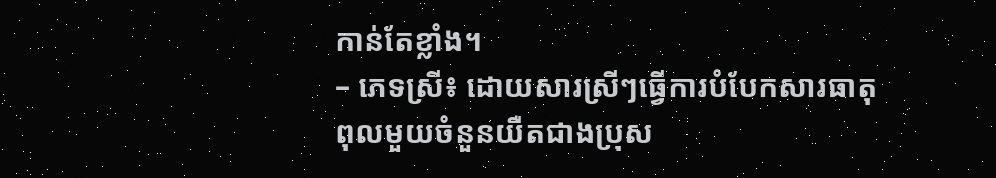កាន់តែខ្លាំង។
– ភេទស្រី៖ ដោយសារស្រីៗធ្វើការបំបែកសារធាតុពុលមួយចំនួនយឺតជាងប្រុស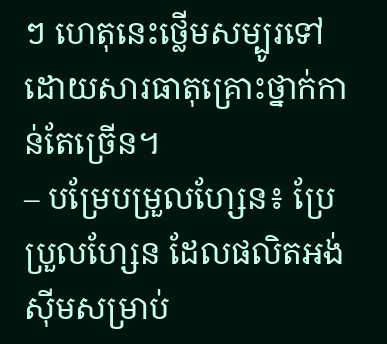ៗ ហេតុនេះថ្លើមសម្បូរទៅដោយសារធាតុគ្រោះថ្នាក់កាន់តែច្រើន។
– បម្រែបម្រួលហ្សែន៖ ប្រែប្រួលហ្សែន ដែលផលិតអង់ស៊ីមសម្រាប់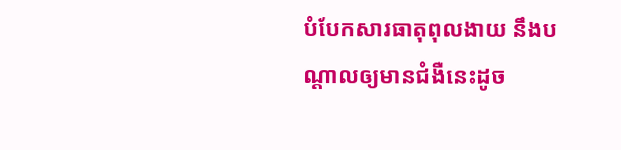បំបែកសារធាតុពុលងាយ នឹងបណ្តាលឲ្យមានជំងឺនេះដូច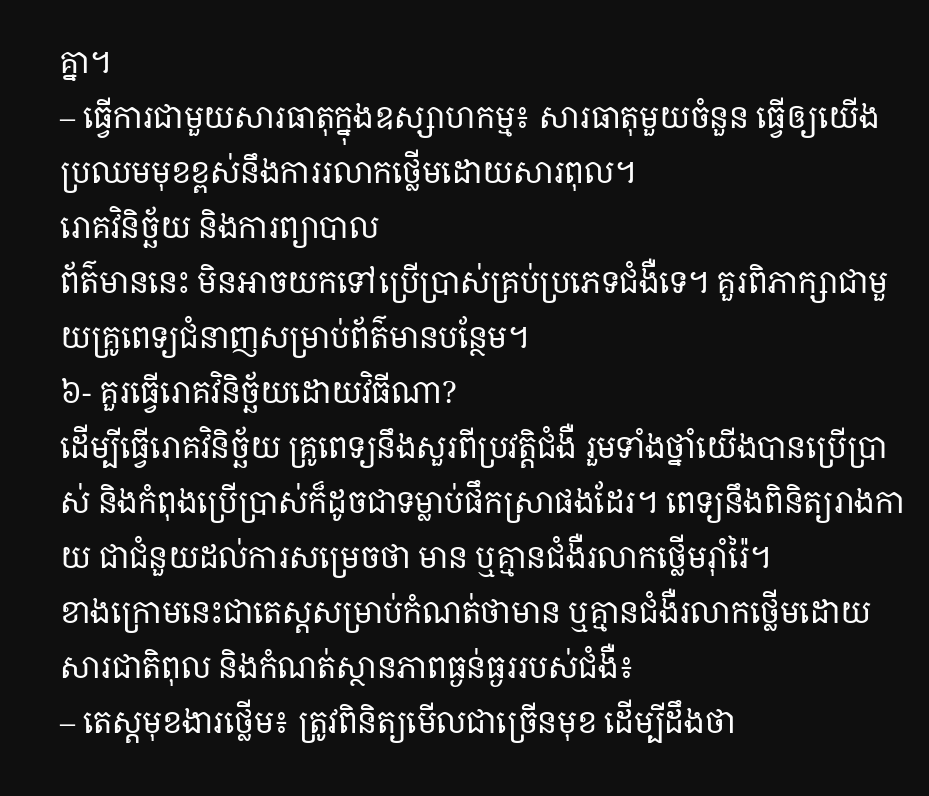គ្នា។
– ធ្វើការជាមួយសារធាតុក្នុងឧស្សាហកម្ម៖ សារធាតុមួយចំនួន ធ្វើឲ្យយើងប្រឈមមុខខ្ពស់នឹងការរលាកថ្លើមដោយសារពុល។
រោគវិនិច្ឆ័យ និងការព្យាបាល
ព័ត៌មាននេះ មិនអាចយកទៅប្រើប្រាស់គ្រប់ប្រភេទជំងឺទេ។ គួរពិភាក្សាជាមួយគ្រូពេទ្យជំនាញសម្រាប់ព័ត៌មានបន្ថែម។
៦- គួរធ្វើរោគវិនិច្ឆ័យដោយវិធីណា?
ដើម្បីធ្វើរោគវិនិច្ឆ័យ គ្រូពេទ្យនឹងសួរពីប្រវត្តិជំងឺ រួមទាំងថ្នាំយើងបានប្រើប្រាស់ និងកំពុងប្រើប្រាស់ក៏ដូចជាទម្លាប់ផឹកស្រាផងដែរ។ ពេទ្យនឹងពិនិត្យរាងកាយ ជាជំនួយដល់ការសម្រេចថា មាន ឬគ្មានជំងឺរលាកថ្លើមរ៉ាំរ៉ៃ។
ខាងក្រោមនេះជាតេស្តសម្រាប់កំណត់ថាមាន ឬគ្មានជំងឺរលាកថ្លើមដោយសារជាតិពុល និងកំណត់ស្ថានភាពធ្ងន់ធ្ងររបស់ជំងឺ៖
– តេស្តមុខងារថ្លើម៖ ត្រូវពិនិត្យមើលជាច្រើនមុខ ដើម្បីដឹងថា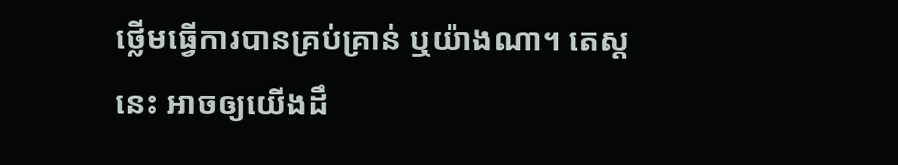ថ្លើមធ្វើការបានគ្រប់គ្រាន់ ឬយ៉ាងណា។ តេស្តនេះ អាចឲ្យយើងដឹ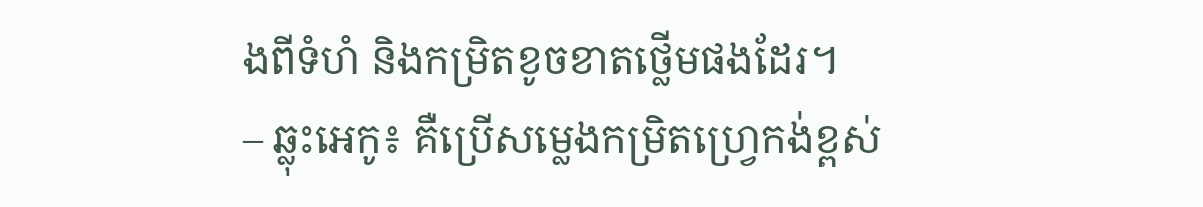ងពីទំហំ និងកម្រិតខូចខាតថ្លើមផងដែរ។
– ឆ្លុះអេកូ៖ គឺប្រើសម្លេងកម្រិតហ្វ្រេកង់ខ្ពស់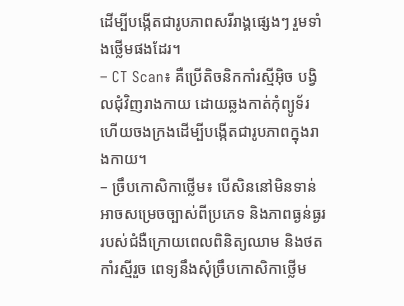ដើម្បីបង្កើតជារូបភាពសរីរាង្គផ្សេងៗ រួមទាំងថ្លើមផងដែរ។
– CT Scan៖ គឺប្រើតិចនិកកាំរស្មីអ៊ិច បង្វិលជុំវិញរាងកាយ ដោយឆ្លងកាត់កុំព្យូទ័រ ហើយចងក្រងដើម្បីបង្កើតជារូបភាពក្នុងរាងកាយ។
– ច្រឹបកោសិកាថ្លើម៖ បើសិននៅមិនទាន់អាចសម្រេចច្បាស់ពីប្រភេទ និងភាពធ្ងន់ធ្ងររបស់ជំងឺក្រោយពេលពិនិត្យឈាម និងថតកាំរស្មីរួច ពេទ្យនឹងសុំច្រឹបកោសិកាថ្លើម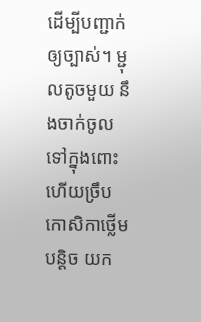ដើម្បីបញ្ជាក់ឲ្យច្បាស់។ ម្ជុលតូចមួយ នឹងចាក់ចូលទៅក្នុងពោះ ហើយច្រឹបកោសិកាថ្លើមបន្តិច យក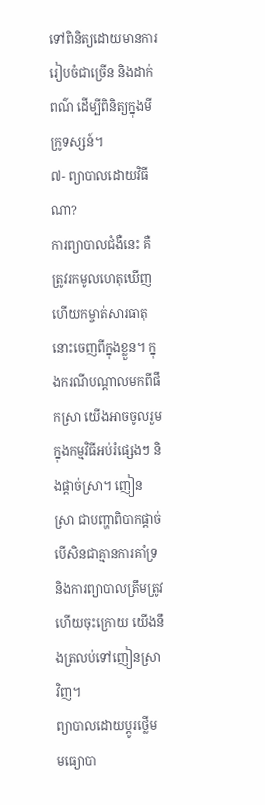ទៅពិនិត្យដោយមានការរៀបចំជាច្រើន និងដាក់ពណ៌ ដើម្បីពិនិត្យក្នុងមីក្រូទស្សន៍។
៧- ព្យាបាលដោយវិធីណា?
ការព្យាបាលជំងឺនេះ គឺត្រូវរកមូលហេតុឃើញ ហើយកម្ចាត់សារធាតុនោះចេញពីក្នុងខ្លួន។ ក្នុងករណីបណ្តាលមកពីផឹកស្រា យើងអាចចូលរួមក្នុងកម្មវិធីអប់រំផ្សេងៗ និងផ្តាច់ស្រា។ ញៀនស្រា ជាបញ្ហាពិបាកផ្តាច់ បើសិនជាគ្មានការគាំទ្រ និងការព្យាបាលត្រឹមត្រូវ ហើយចុះក្រោយ យើងនឹងត្រលប់ទៅញៀនស្រាវិញ។
ព្យាបាលដោយប្តូរថ្លើម
មធ្យោបា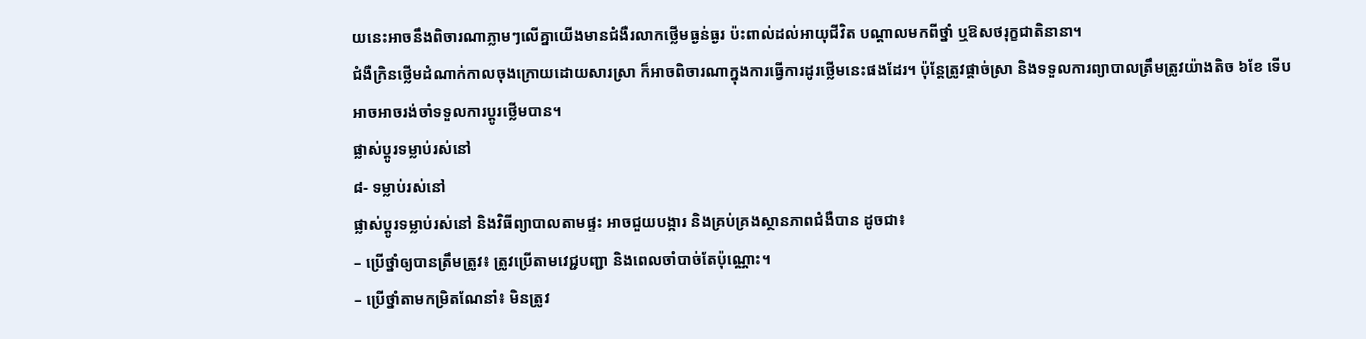យនេះអាចនឹងពិចារណាភ្លាមៗលើគ្នាយើងមានជំងឺរលាកថ្លើមធ្ងន់ធ្ងរ ប៉ះពាល់ដល់អាយុជីវិត បណ្តាលមកពីថ្នាំ ឬឱសថរុក្ខជាតិនានា។
ជំងឺក្រិនថ្លើមដំណាក់កាលចុងក្រោយដោយសារស្រា ក៏អាចពិចារណាក្នុងការធ្វើការដូរថ្លើមនេះផងដែរ។ ប៉ុន្តែត្រូវផ្តាច់ស្រា និងទទួលការព្យាបាលត្រឹមត្រូវយ៉ាងតិច ៦ខែ ទើបអាចអាចរង់ចាំទទួលការប្តូរថ្លើមបាន។
ផ្លាស់ប្តូរទម្លាប់រស់នៅ
៨- ទម្លាប់រស់នៅ
ផ្លាស់ប្តូរទម្លាប់រស់នៅ និងវិធីព្យាបាលតាមផ្ទះ អាចជួយបង្ការ និងគ្រប់គ្រងស្ថានភាពជំងឺបាន ដូចជា៖
– ប្រើថ្នាំឲ្យបានត្រឹមត្រូវ៖ ត្រូវប្រើតាមវេជ្ជបញ្ជា និងពេលចាំបាច់តែប៉ុណ្ណោះ។
– ប្រើថ្នាំតាមកម្រិតណែនាំ៖ មិនត្រូវ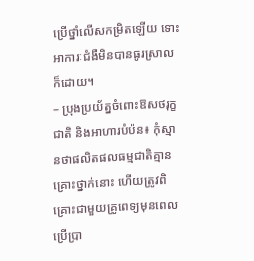ប្រើថ្នាំលើសកម្រិតឡើយ ទោះអាការៈជំងឺមិនបានធូរស្រាលក៏ដោយ។
– ប្រុងប្រយ័ត្នចំពោះឱសថរុក្ខជាតិ និងអាហារបំប៉ន៖ កុំស្មានថាផលិតផលធម្មជាតិគ្មានគ្រោះថ្នាក់នោះ ហើយត្រូវពិគ្រោះជាមួយគ្រូពេទ្យមុនពេលប្រើប្រា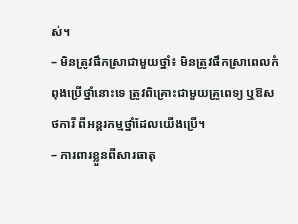ស់។
– មិនត្រូវផឹកស្រាជាមួយថ្នាំ៖ មិនត្រូវផឹកស្រាពេលកំពុងប្រើថ្នាំនោះទេ ត្រូវពិគ្រោះជាមួយគ្រូពេទ្យ ឬឱសថការី ពីអន្តរកម្មថ្នាំដែលយើងប្រើ។
– ការពារខ្លួនពីសារធាតុ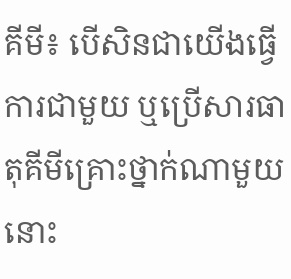គីមី៖ បើសិនជាយើងធ្វើការជាមួយ ឬប្រើសារធាតុគីមីគ្រោះថ្នាក់ណាមួយនោះ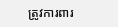ត្រូវការពារ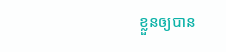ខ្លួនឲ្យបាន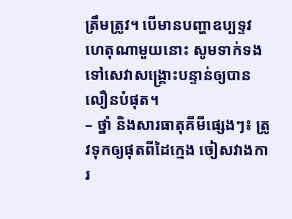ត្រឹមត្រូវ។ បើមានបញ្ហាឧប្បទ្ទវហេតុណាមួយនោះ សូមទាក់ទងទៅសេវាសង្គ្រោះបន្ទាន់ឲ្យបានលឿនបំផុត។
– ថ្នាំ និងសារធាតុគីមីផ្សេងៗ៖ ត្រូវទុកឲ្យផុតពីដៃក្មេង ចៀសវាងការ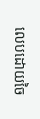លេបដោយចៃ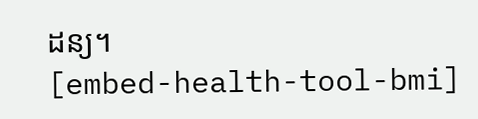ដន្យ។
[embed-health-tool-bmi]